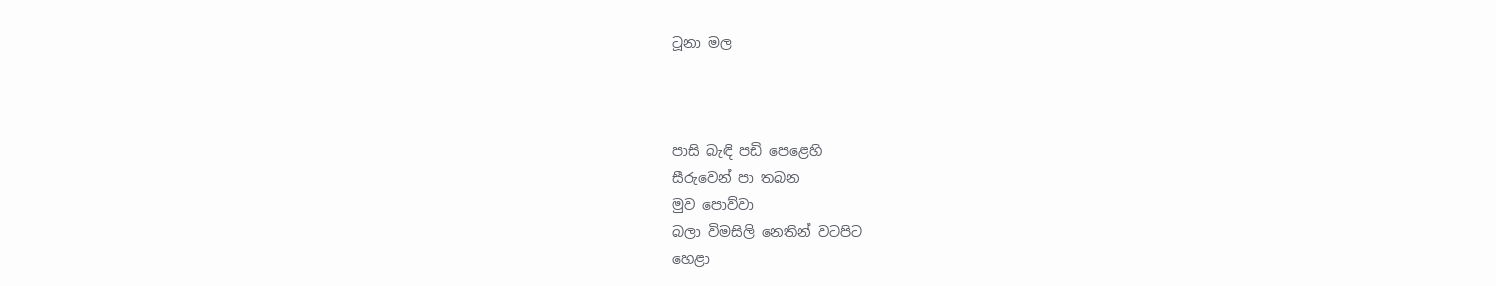ටූනා මල



පාසි බැඳි පඩි පෙළෙහි
සීරුවෙන් පා තබන
මුව පොව්වා
බලා විමසිලි නෙතින් වටපිට
හෙළා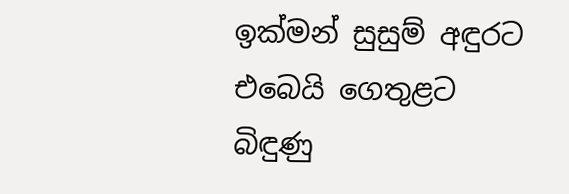ඉක්මන් සුසුම් අඳුරට
එබෙයි ගෙතුළට
බිඳුණු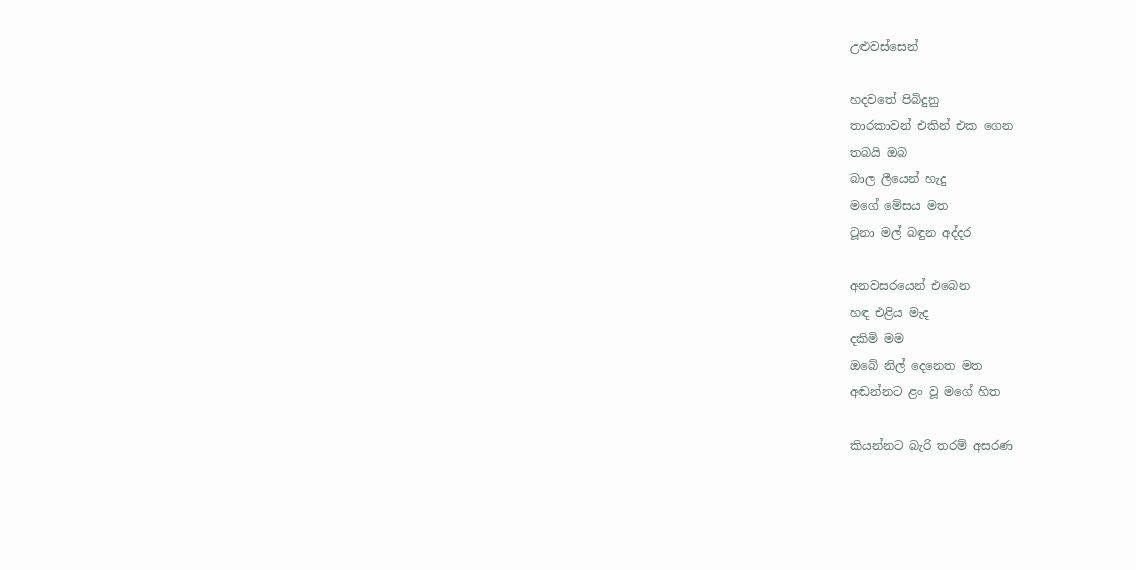උළුවස්සෙන්

හදවතේ පිබිදුනු
තාරකාවන් එකින් එක ගෙන
තබයි ඔබ
බාල ලීයෙන් හැදු
මගේ මේසය මත
ටූනා මල් බඳුන අද්දර

අනවසරයෙන් එබෙන
හඳ එළිය මැද
දකිමි මම
ඔබේ නිල් දෙනෙත මත
අඬන්නට ළං වූ මගේ හිත

කියන්නට බැරි තරම් අසරණ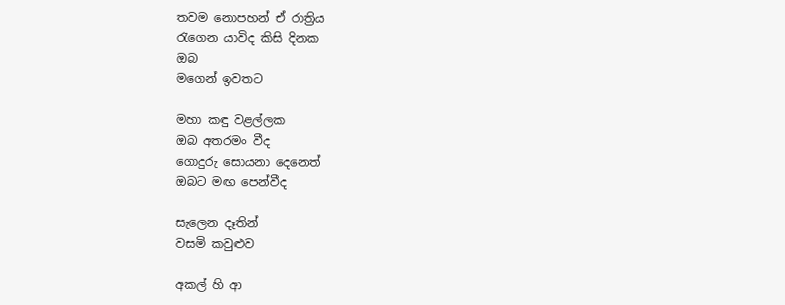තවම නොපහන් ඒ රාත්‍රිය
රැගෙන යාවිද කිසි දිනක
ඔබ
මගෙන් ඉවතට

මහා කඳු වළල්ලක
ඔබ අතරමං වීද
ගොදුරු සොයනා දෙනෙත්
ඔබට මඟ පෙන්වීද

සැලෙන දෑතින්
වසමි කවුළුව

අකල් හි ආ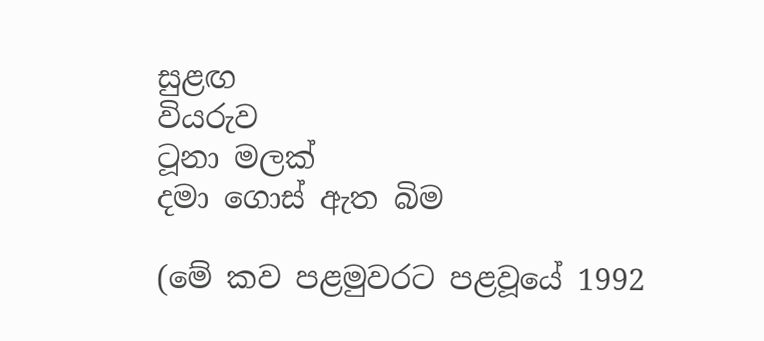සුළඟ
වියරුව
ටූනා මලක්
දමා ගොස් ඇත බිම

(මේ කව පළමුවරට පළවූයේ 1992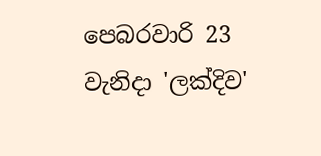පෙබරවාරි 23 වැනිදා 'ලක්දිව'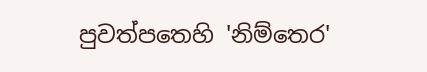පුවත්පතෙහි 'නිම්තෙර'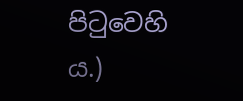පිටුවෙහි ය.)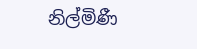නිල්මිණී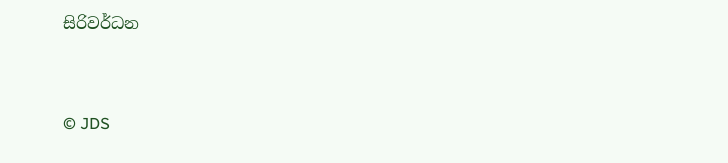සිරිවර්ධන


© JDS